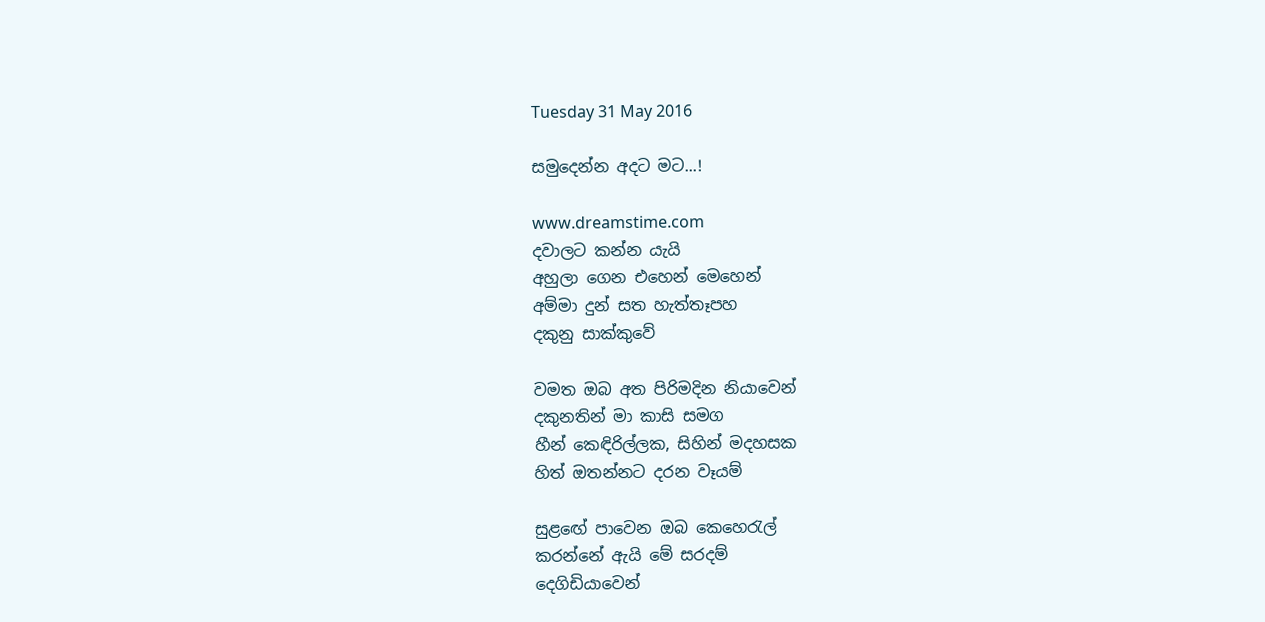Tuesday 31 May 2016

සමුදෙන්න අදට මට...!

www.dreamstime.com
දවාලට කන්න යැයි
අහුලා ගෙන එහෙන් මෙහෙන්
අම්මා දුන් සත හැත්තෑපහ
දකුනු සාක්කුවේ

වමත ඔබ අත පිරිමදින නියාවෙන්
දකුනතින් මා කාසි සමග
හීන් කෙඳිරිල්ලක, සිහින් මදහසක
හිත් ඔතන්නට දරන වෑයම්

සුළඟේ පාවෙන ඔබ කෙහෙරැල්
කරන්නේ ඇයි මේ සරදම්
දෙගිඩියාවෙන්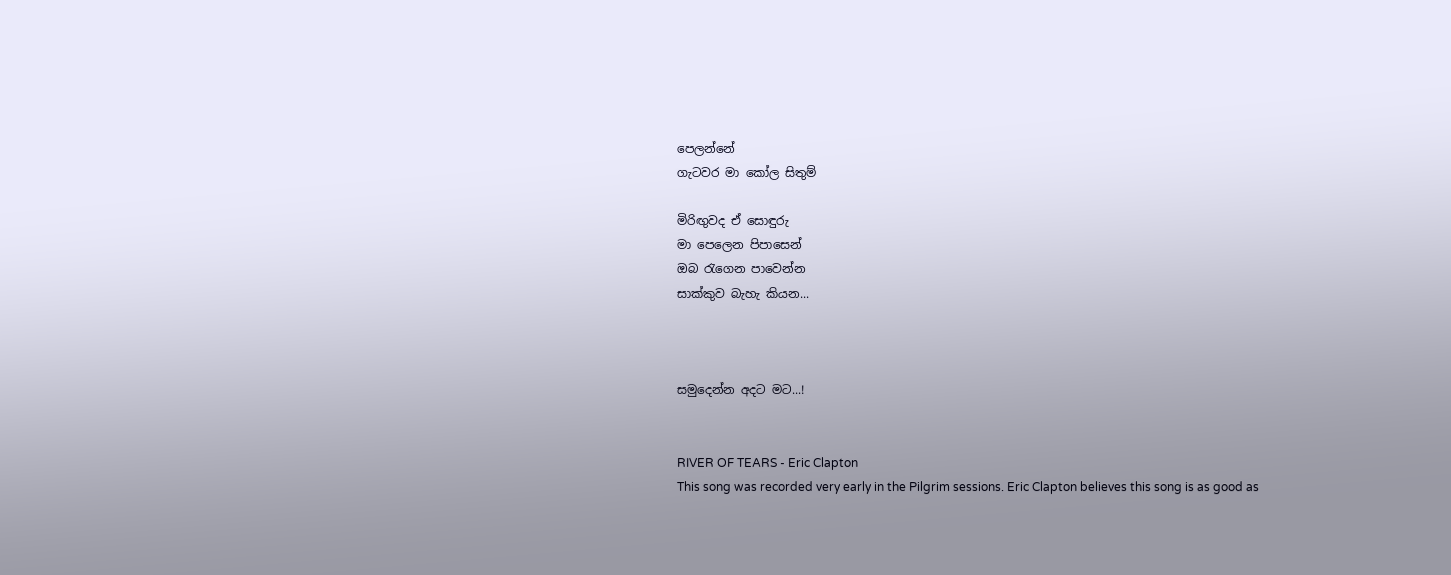පෙලන්නේ
ගැටවර මා කෝල සිතුම්

මිරිඟුවද ඒ සොඳුරු
මා පෙලෙන පිපාසෙන්
ඔබ රැගෙන පාවෙන්න
සාක්කුව බැහැ කියන...



සමුදෙන්න අදට මට...!


RIVER OF TEARS - Eric Clapton
This song was recorded very early in the Pilgrim sessions. Eric Clapton believes this song is as good as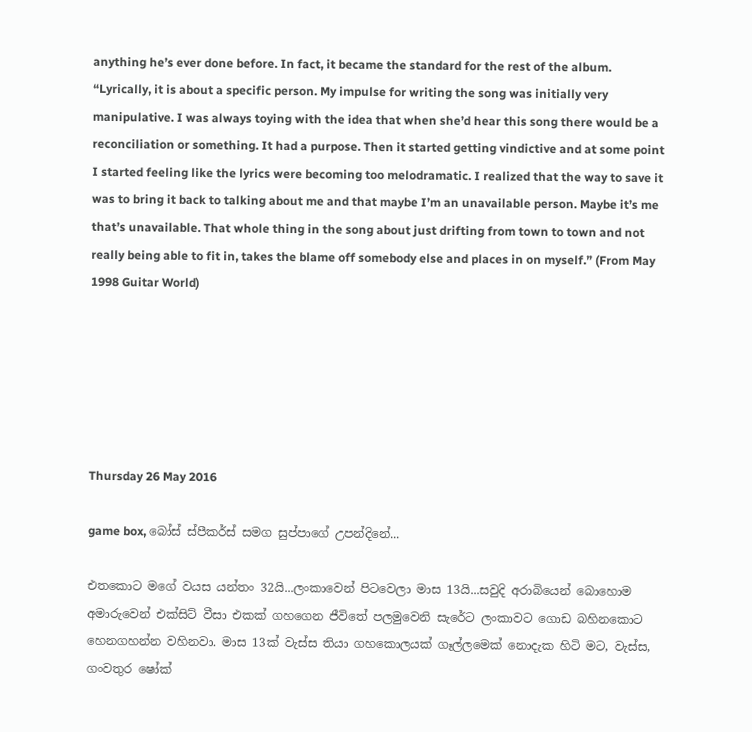anything he’s ever done before. In fact, it became the standard for the rest of the album. “Lyrically, it is about a specific person. My impulse for writing the song was initially very manipulative. I was always toying with the idea that when she’d hear this song there would be a reconciliation or something. It had a purpose. Then it started getting vindictive and at some point I started feeling like the lyrics were becoming too melodramatic. I realized that the way to save it was to bring it back to talking about me and that maybe I’m an unavailable person. Maybe it’s me that’s unavailable. That whole thing in the song about just drifting from town to town and not really being able to fit in, takes the blame off somebody else and places in on myself.” (From May 1998 Guitar World)






Thursday 26 May 2016

game box, බෝස් ස්පීකර්ස් සමග සුප්පාගේ උපන්දිනේ...

එතකොට මගේ වයස යන්තං 32යි...ලංකාවෙන් පිටවෙලා මාස 13යි...සවුදි අරාබියෙන් බොහොම අමාරුවෙන් එක්සිට් වීසා එකක් ගහගෙන ජීවිතේ පලමුවෙනි සැරේට ලංකාවට ගොඩ බහිනකොට හෙනගහන්න වහිනවා. මාස 13ක් වැස්ස තියා ගහකොලයක් ගෑල්ලමෙක් නොදැක හිටි මට, වැස්ස, ගංවතුර ෂෝක්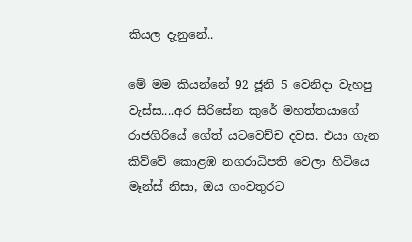කියල දැනුනේ..

මේ මම කියන්නේ 92 ජූනි 5 වෙනිදා වැහපු වැස්ස....අර සිරිසේන කුරේ මහත්තයාගේ රාජගිරියේ ගේත් යටවෙච්ච දවස. එයා ගැන කිව්වේ කොළඹ නගරාධිපති වෙලා හිටියෙ මෑන්ස් නිසා, ඔය ගංවතුරට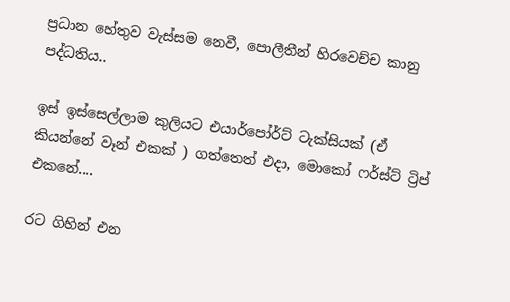ප්‍රධාන හේතුව වැස්සම නෙවී, පොලීතීන් හිරවෙච්ච කානු පද්ධතිය..

ඉස් ඉස්සෙල්ලාම කුලියට එයාර්පෝර්ට් ටැක්සියක් (ඒ කියන්නේ වෑන් එකක් ) ගත්තෙත් එදා, මොකෝ ෆර්ස්ට් ට්‍රිප් එකනේ....

රට ගිහින් එන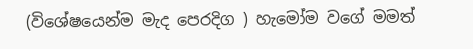(විශේෂයෙන්ම මැද පෙරදිග ) හැමෝම වගේ මමත්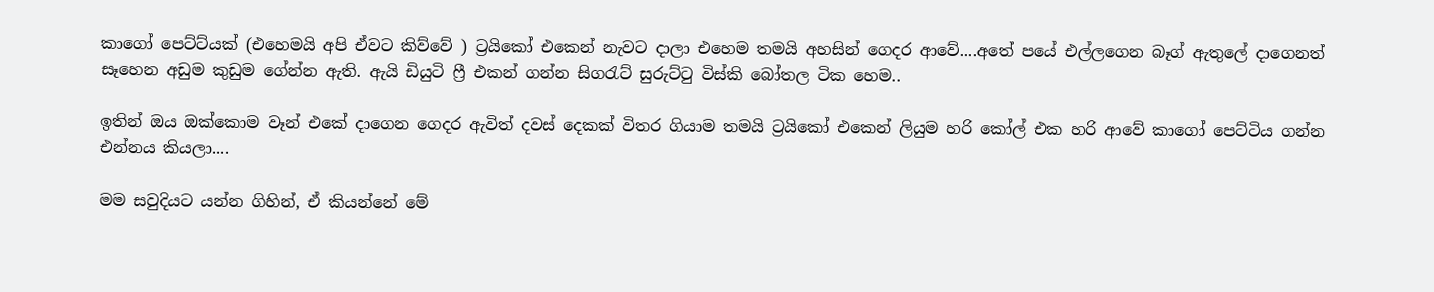කාගෝ පෙට්ට්යක් (එහෙමයි අපි ඒවට කිව්වේ ) ට්‍රයිකෝ එකෙන් නැවට දාලා එහෙම තමයි අහසින් ගෙදර ආවේ....අතේ පයේ එල්ලගෙන බෑග් ඇතුලේ දාගෙනත් සෑහෙන අඩුම කුඩුම ගේන්න ඇති. ඇයි ඩියුටි ෆ්‍රී එකන් ගන්න සිගරැට් සුරුට්ටු විස්කි බෝතල ටික හෙම..

ඉතින් ඔය ඔක්කොම වෑන් එකේ දාගෙන ගෙදර ඇවිත් දවස් දෙකක් විතර ගියාම තමයි ට්‍රයිකෝ එකෙන් ලියුම හරි කෝල් එක හරි ආවේ කාගෝ පෙට්ටිය ගන්න එන්නය කියලා....

මම සවුදියට යන්න ගිහින්, ඒ කියන්නේ මේ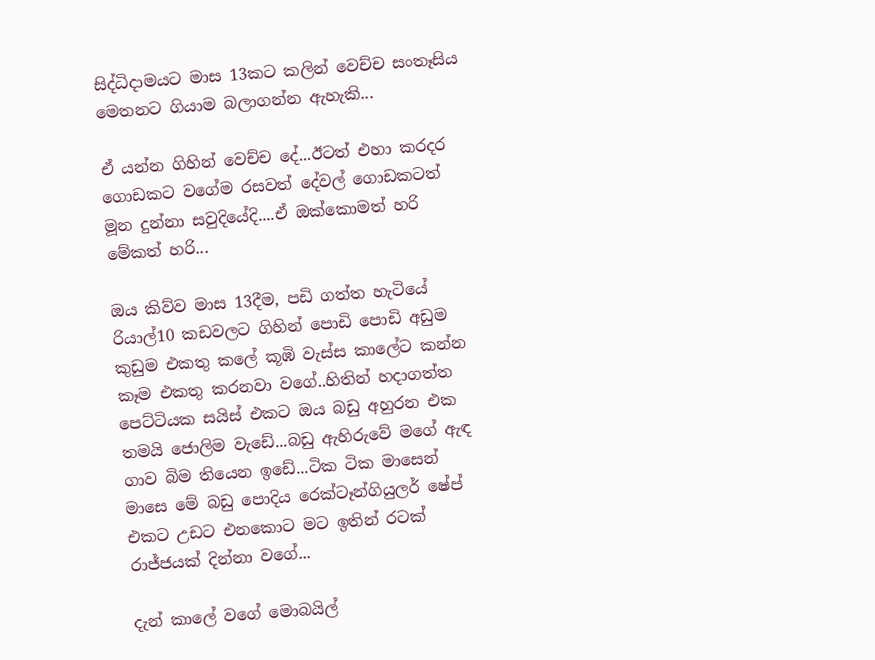සිද්ධිදාමයට මාස 13කට කලින් වෙච්ච සංතෑසිය මෙතනට ගියාම බලාගන්න ඇහැකි...

ඒ යන්න ගිහින් වෙච්ච දේ...ඊටත් එහා කරදර ගොඩකට වගේම රසවත් දේවල් ගොඩකටත් මූන දුන්නා සවුදියේදි....ඒ ඔක්කොමත් හරි මේකත් හරි...

ඔය කිව්ව මාස 13දීම, පඩි ගත්ත හැටියේ රියාල්10 කඩවලට ගිහින් පොඩි පොඩි අඩුම කුඩුම එකතු කලේ කූඹි වැස්ස කාලේට කන්න කෑම එකතු කරනවා වගේ..හිතින් හදාගත්ත පෙට්ටියක සයිස් එකට ඔය බඩු අහුරන එක තමයි ජොලිම වැඩේ...බඩු ඇහිරුවේ මගේ ඇඳ ගාව බිම තියෙන ඉඩේ...ටික ටික මාසෙන් මාසෙ මේ බඩු පොදිය රෙක්ටෑන්ගියුලර් ෂේප් එකට උඩට එනකොට මට ඉතින් රටක් රාජ්ජයක් දින්නා වගේ...

දැන් කාලේ වගේ මොබයිල්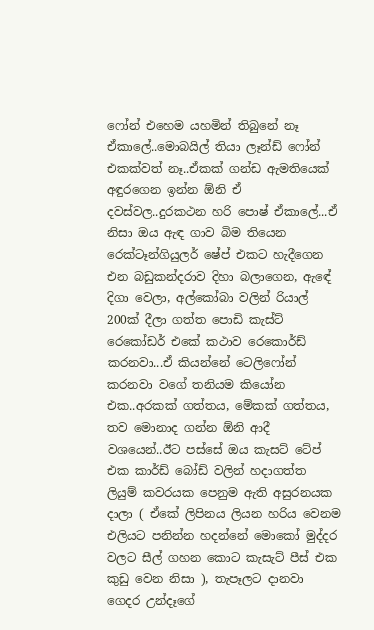ෆෝන් එහෙම යහමින් තිබුනේ නෑ ඒකාලේ..මොබයිල් තියා ලෑන්ඩ් ෆෝන් එකක්වත් නෑ..ඒකක් ගන්ඩ ඇමතියෙක් අඳුරගෙන ඉන්න ඕනි ඒ දවස්වල..දුරකථන හරි පොෂ් ඒකාලේ...ඒ නිසා ඔය ඇඳ ගාව බිම තියෙන රෙක්ටෑන්ගියුලර් ෂේප් එකට හැදීගෙන එන බඩුකන්දරාව දිහා බලාගෙන, ඇඳේ දිගා වෙලා, අල්කෝබා වලින් රියාල් 200ක් දීලා ගත්ත පොඩි කැස්ට් රෙකෝඩර් එකේ කථාව රෙකොර්ඩ් කරනවා...ඒ කියන්නේ ටෙලිෆෝන් කරනවා වගේ තනියම කියෝන එක..අරකක් ගත්තය, මේකක් ගත්තය, තව මොනාද ගන්න ඕනි ආදී වශයෙන්..ඊට පස්සේ ඔය කැසට් ටේප් එක කාර්ඩ් බෝඩ් වලින් හදාගත්ත ලියුම් කවරයක පෙනුම ඇති අසුරනයක දාලා ( ඒකේ ලිපිනය ලියන හරිය වෙනම එලියට පනින්න හදන්නේ මොකෝ මුද්දර වලට සීල් ගහන කොට කැසැට් පීස් එක කුඩු වෙන නිසා ), තැපෑලට දානවා ගෙදර උන්දෑගේ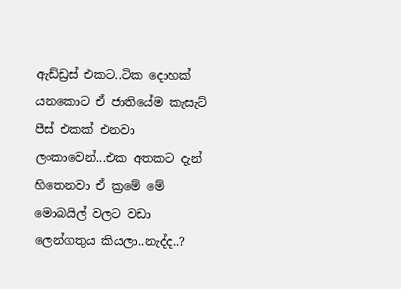ඇඩ්ඩ්‍රස් එකට..ටික දොහක් යනකොට ඒ ජාතියේම කැසැට් පීස් එකක් එනවා ලංකාවෙන්...එක අතකට දැන් හිතෙනවා ඒ ක්‍රමේ මේ මොබයිල් වලට වඩා ලෙන්ගතුය කියලා..නැද්ද..?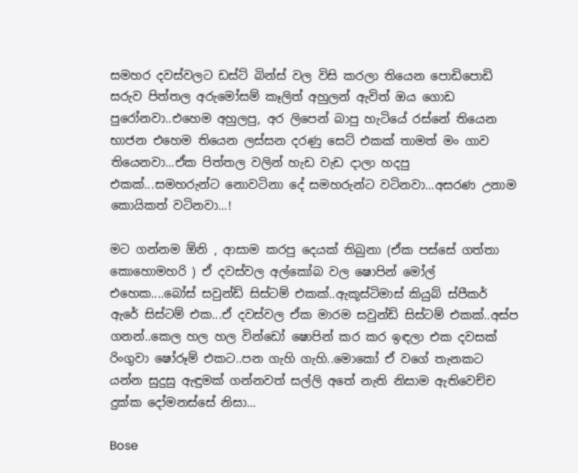සමහර දවස්වලට ඩස්ට් බින්ස් වල විසි කරලා තියෙන පොඩිපොඩි සරුව පිත්තල අරුමෝසම් කෑලිත් අහුලන් ඇවිත් ඔය ගොඩ පුරෝනවා..එහෙම අහුලපු, අර ලිපෙන් බාපු හැටියේ රස්නේ තියෙන භාජන එහෙම තියෙන ලස්සන දරණු සෙට් එකක් තාමත් මං ගාව තියෙනවා...ඒක පිත්තල වලින් හැඩ වැඩ දාලා හදපු එකක්...සමහරුන්ට නොවටිනා දේ සමහරුන්ට වටිනවා...අසරණ උනාම කොයිකත් වටිනවා...!

මට ගන්නම ඕනි , ආසාම කරපු දෙයක් තිබුනා (ඒක පස්සේ ගත්තා කොහොමහරි ) ඒ දවස්වල අල්කෝබ වල ෂොපින් මෝල් එහෙක....බෝස් සවුන්ඩ් සිස්ටම් එකක්..ඇකූස්ටිමාස් කියුබ් ස්පීකර් ඇරේ සිස්ටම් එක...ඒ දවස්වල ඒක මාරම සවුන්ඩ් සිස්ටම් එකක්..අස්ප ගනන්..කෙල හල හල වින්ඩෝ ෂොපින් කර කර ඉඳලා එක දවසක් රිංගුවා ෂෝරූම් එකට..පන ගැහි ගැහි..මොකෝ ඒ වගේ තැනකට යන්න සුදුසු ඇඳුමක් ගන්නවත් සල්ලි අතේ නැති නිසාම ඇතිවෙච්ච දුක්ක දෝමනස්සේ නිසා...

Bose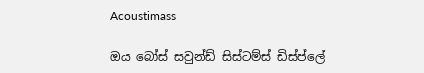Acoustimass

ඔය බෝස් සවුන්ඩ් සිස්ටම්ස් ඩිස්ප්ලේ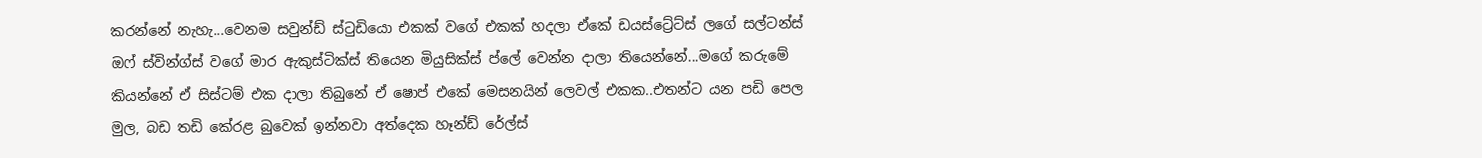කරන්නේ නැහැ...වෙනම සවුන්ඩ් ස්ටුඩියො එකක් වගේ එකක් හදලා ඒකේ ඩයස්ට්‍රේට්ස් ලගේ සල්ටන්ස් ඔෆ් ස්වින්ග්ස් වගේ මාර ඇකුස්ටික්ස් තියෙන මියුසික්ස් ප්ලේ වෙන්න දාලා තියෙන්නේ...මගේ කරුමේ කියන්නේ ඒ සිස්ටම් එක දාලා තිබුනේ ඒ ෂොප් එකේ මෙසනයින් ලෙවල් එකක..එතන්ට යන පඩි පෙල මුල, බඩ තඩි කේරළ බුවෙක් ඉන්නවා අත්දෙක හෑන්ඩ් රේල්ස්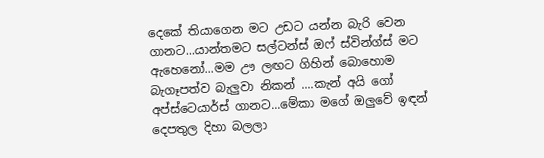දෙකේ තියාගෙන මට උඩට යන්න බැරි වෙන ගානට...යාන්තමට සල්ටන්ස් ඔෆ් ස්වින්ග්ස් මට ඇහෙනෝ...මම ඌ ලඟට ගිහින් බොහොම බැගෑපත්ව බැලුවා නිකන් ....කැන් අයි ගෝ අප්ස්ටෙයාර්ස් ගානට...මේකා මගේ ඔලුවේ ඉඳන් දෙපතුල දිහා බලලා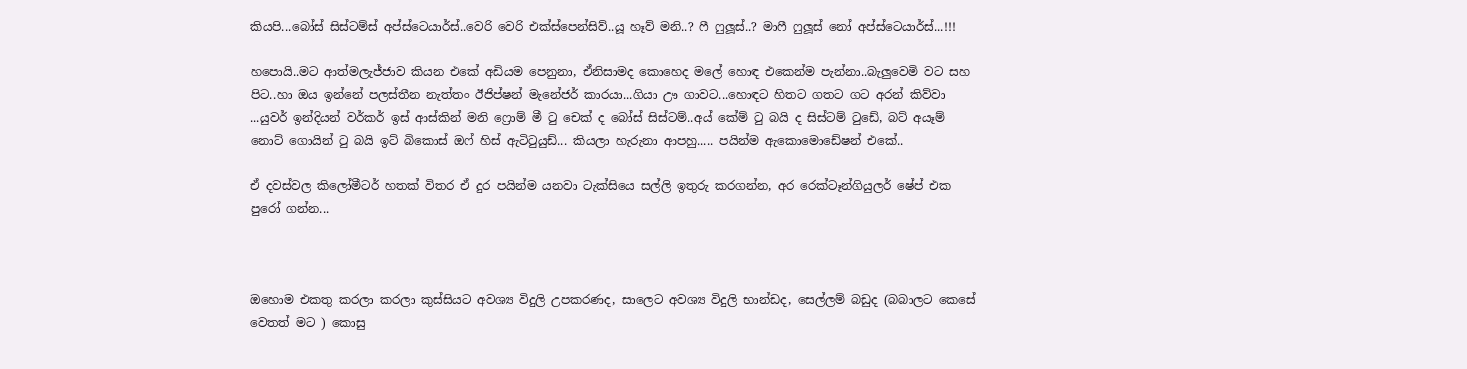කියපි...බෝස් සිස්ටම්ස් අප්ස්ටෙයාර්ස්..වෙරි වෙරි එක්ස්පෙන්සිව්..යූ හෑව් මනි..? ෆී ෆුලූස්..? මාෆී ෆුලූස් නෝ අප්ස්ටෙයාර්ස්...!!!

හපොයි..මට ආත්මලැජ්ජාව කියන එකේ අඩියම පෙනුනා, ඒනිසාමද කොහෙද මලේ හොඳ එකෙන්ම පැන්නා..බැලුවෙමි වට සහ පිට..හා ඔය ඉන්නේ පලස්තීන නැත්තං ඊජිප්ෂන් මැනේජර් කාරයා...ගියා ඌ ගාවට...හොඳට හිතට ගතට ගට අරන් කිව්වා ...යුවර් ඉන්දියන් වර්කර් ඉස් ආස්කින් මනි ෆ්‍රොම් මී ටු චෙක් ද බෝස් සිස්ටම්..අය් කේම් ටු බයි ද සිස්ටම් ටුඩේ, බට් අයෑම් නොට් ගොයින් ටු බයි ඉට් බිකොස් ඔෆ් හිස් ඇටිටුයුඩ්... කියලා හැරුනා ආපහු..... පයින්ම ඇකොමොඩේෂන් එකේ..

ඒ දවස්වල කිලෝමීටර් හතක් විතර ඒ දුර පයින්ම යනවා ටැක්සියෙ සල්ලි ඉතුරු කරගන්න, අර රෙක්ටෑන්ගියුලර් ෂේප් එක පුරෝ ගන්න...



ඔහොම එකතු කරලා කරලා කුස්සියට අවශ්‍ය විදුලි උපකරණද, සාලෙට අවශ්‍ය විදුලි භාන්ඩද, සෙල්ලම් බඩුද (බබාලට කෙසේ වෙතත් මට ) කොසු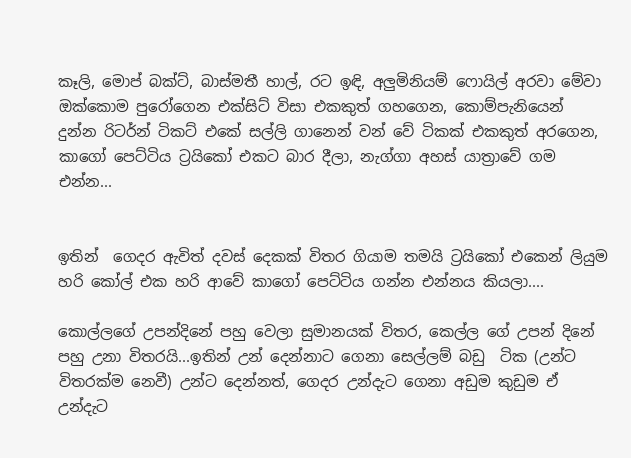කෑලි, මොප් බක්ට්, බාස්මතී හාල්, රට ඉඳි, අලුමිනියම් ෆොයිල් අරවා මේවා ඔක්කොම පුරෝගෙන එක්සිට් විසා එකකුත් ගහගෙන, කොම්පැනියෙන් දුන්න රිටර්න් ටිකට් එකේ සල්ලි ගානෙන් වන් වේ ටිකක් එකකුත් අරගෙන, කාගෝ පෙට්ටිය ට්‍රයිකෝ එකට බාර දීලා, නැග්ගා අහස් යාත්‍රාවේ ගම එන්න...


ඉතින්  ගෙදර ඇවිත් දවස් දෙකක් විතර ගියාම තමයි ට්‍රයිකෝ එකෙන් ලියුම හරි කෝල් එක හරි ආවේ කාගෝ පෙට්ටිය ගන්න එන්නය කියලා....

කොල්ලගේ උපන්දිනේ පහු වෙලා සුමානයක් විතර, කෙල්ල ගේ උපන් දිනේ පහු උනා විතරයි...ඉතින් උන් දෙන්නාට ගෙනා සෙල්ලම් බඩු  ටික (උන්ට විතරක්ම නෙවී) උන්ට දෙන්නත්, ගෙදර උන්දැට ගෙනා අඩුම කුඩුම ඒ උන්දැට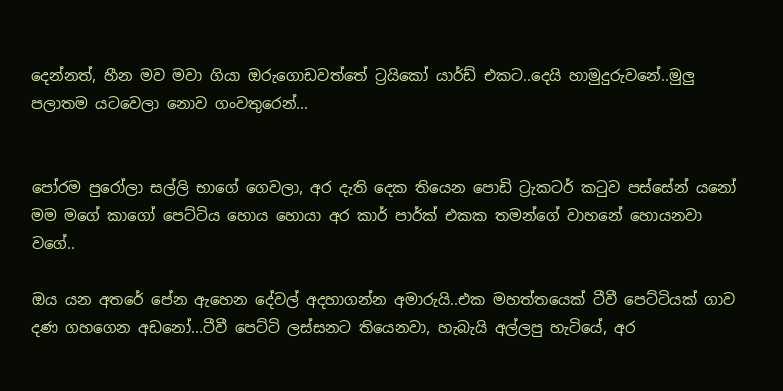දෙන්නත්, හීන මව මවා ගියා ඔරුගොඩවත්තේ ට්‍රයිකෝ යාර්ඩ් එකට..දෙයි හාමුදුරුවනේ..මුලු පලාතම යටවෙලා නොව ගංවතුරෙන්...


පෝරම පුරෝලා සල්ලි භාගේ ගෙවලා, අර දැති දෙක තියෙන පොඩි ට්‍රැකටර් කටුව පස්සේන් යනෝ මම මගේ කාගෝ පෙට්ටිය හොය හොයා අර කාර් පාර්ක් එකක තමන්ගේ වාහනේ හොයනවා වගේ..

ඔය යන අතරේ පේන ඇහෙන දේවල් අදහාගන්න අමාරුයි..එක මහත්තයෙක් ටීවී පෙට්ටියක් ගාව දණ ගහගෙන අඩනෝ...ටීවී පෙට්ටි ලස්සනට තියෙනවා, හැබැයි අල්ලපු හැටියේ, අර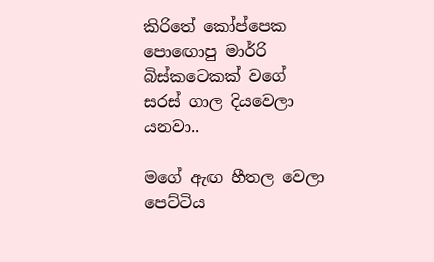කිරිතේ කෝප්පෙක පොඟොපු මාර්‍රි බිස්කටෙකක් වගේ සරස් ගාල දියවෙලා යනවා..

මගේ ඇඟ හීතල වෙලා පෙට්ටිය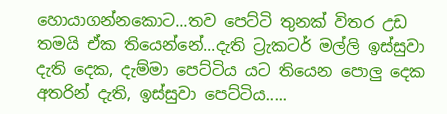හොයාගන්නකොට...තව පෙට්ටි තුනක් විතර උඩ තමයි ඒක තියෙන්නේ...දැති ට්‍රැකටර් මල්ලි ඉස්සුවා දැති දෙක, දැම්මා පෙට්ටිය යට තියෙන පොලු දෙක අතරින් දැති, ඉස්සුවා පෙට්ටිය.....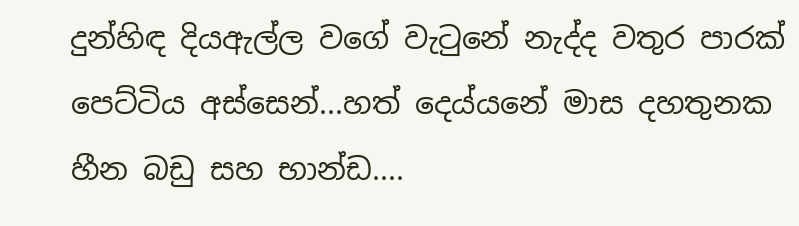දුන්හිඳ දියඇල්ල වගේ වැටුනේ නැද්ද වතුර පාරක් පෙට්ටිය අස්සෙන්...හත් දෙය්යනේ මාස දහතුනක හීන බඩු සහ භාන්ඩ....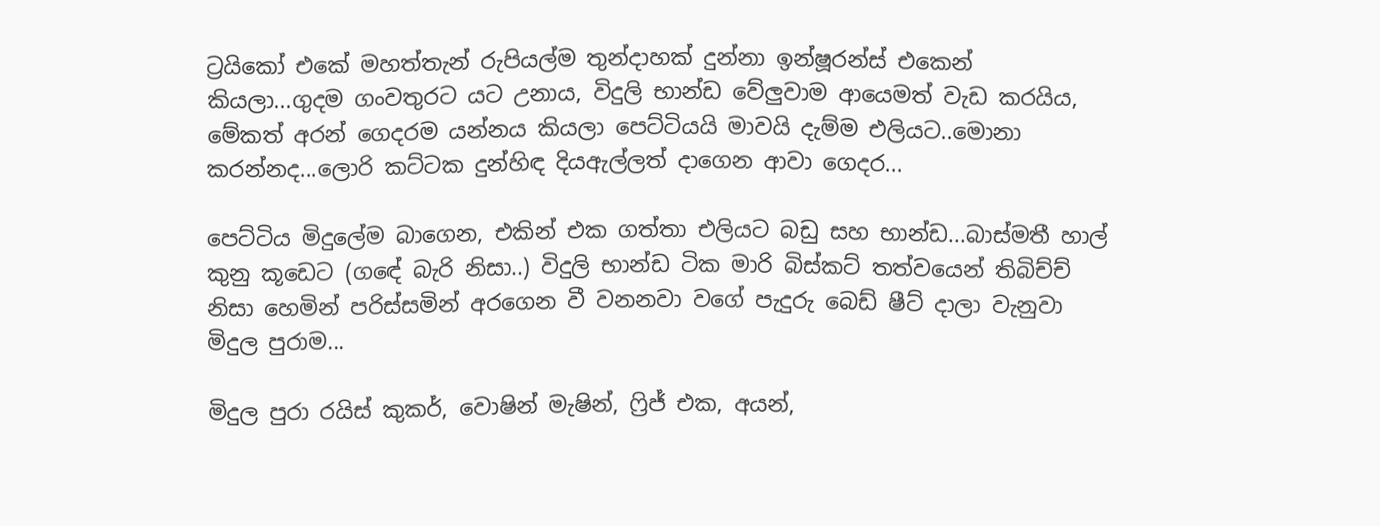ට්‍රයිකෝ එකේ මහත්තැන් රුපියල්ම තුන්දාහක් දුන්නා ඉන්ෂූරන්ස් එකෙන් කියලා...ගුදම ගංවතුරට යට උනාය, විදුලි භාන්ඩ වේලුවාම ආයෙමත් වැඩ කරයිය, මේකත් අරන් ගෙදරම යන්නය කියලා පෙට්ටියයි මාවයි දැම්ම එලියට..මොනා කරන්නද...ලොරි කට්ටක දුන්හිඳ දියඇල්ලත් දාගෙන ආවා ගෙදර...

පෙට්ටිය මිදුලේම බාගෙන, එකින් එක ගත්තා එලියට බඩු සහ භාන්ඩ...බාස්මතී හාල් කුනු කූඩෙට (ගඳේ බැරි නිසා..) විදුලි භාන්ඩ ටික මාරි බිස්කට් තත්වයෙන් තිබිච්ච් නිසා හෙමින් පරිස්සමින් අරගෙන වී වනනවා වගේ පැදුරු බෙඩ් ෂීට් දාලා වැනුවා මිදුල පුරාම...

මිදුල පුරා රයිස් කුකර්, වොෂින් මැෂින්, ෆ්‍රිජ් එක, අයන්,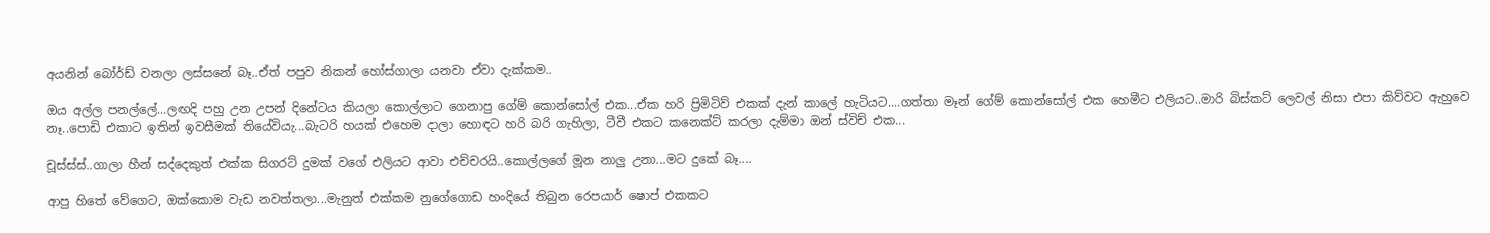අයනින් බෝර්ඩ් වනලා ලස්සනේ බෑ..ඒත් පපුව නිකන් හෝස්ගාලා යනවා ඒවා දැක්කම..

ඔය අල්ල පනල්ලේ...ලඟදි පහු උන උපන් දිනේටය කියලා කොල්ලාට ගෙනාපු ගේම් කොන්සෝල් එක...ඒක හරි ප්‍රිමිටිව් එකක් දැන් කාලේ හැටියට....ගත්තා මෑන් ගේම් කොන්සෝල් එක හෙමීට එලියට..මාරි බිස්කට් ලෙවල් නිසා එපා කිව්වට ඇහුවෙ නෑ..පොඩි එකාට ඉතින් ඉවසීමක් තියේවියැ...බැටරි හයක් එහෙම දාලා හොඳට හරි බරි ගැහිලා, ටීවී එකට කනෙක්ට් කරලා දැම්මා ඔන් ස්විච් එක...

චූස්ස්ස්..ගාලා හීන් සද්දෙකුත් එක්ක සිගරට් දුමක් වගේ එලියට ආවා එච්චරයි..කොල්ලගේ මූන නාලු උනා...මට දුකේ බෑ....

ආපු හිතේ වේගෙට, ඔක්කොම වැඩ නවත්තලා...මැනුත් එක්කම නුගේගොඩ හංදියේ තිබුන රෙපයාර් ෂොප් එකකට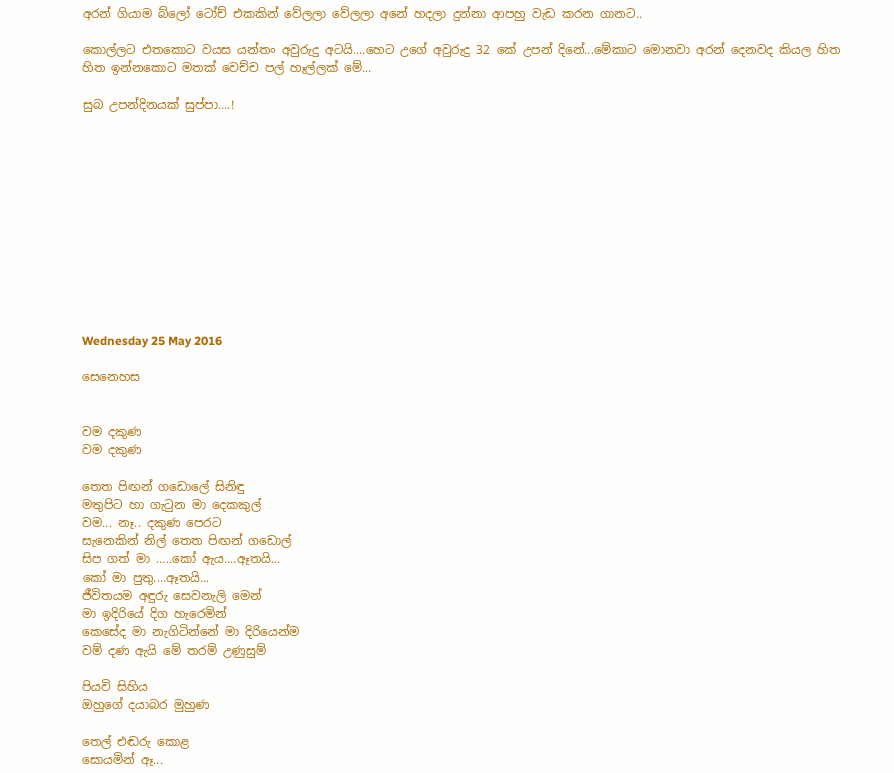අරන් ගියාම බ්ලෝ ටෝච් එකකින් වේලලා වේලලා අනේ හදලා දුන්නා ආපහු වැඩ කරන ගානට..

කොල්ලට එතකොට වයස යන්තං අවුරුදු අටයි....හෙට උගේ අවුරුදු 32 කේ උපන් දිනේ...මේකාට මොනවා අරන් දෙනවද කියල හිත හිත ඉන්නකොට මතක් වෙච්ච පල් හෑල්ලක් මේ...

සුබ උපන්දිනයක් සුප්පා....!












Wednesday 25 May 2016

සෙනෙහස


වම දකුණ
වම දකුණ

තෙත පිඟන් ගඩොලේ සිනිඳු
මතුපිට හා ගැටුන මා දෙකකුල්
වම... නෑ.. දකුණ පෙරට
සැනෙකින් නිල් තෙත පිඟන් ගඩොල්
සිප ගත් මා .....කෝ ඇය....ඈතයි...
කෝ මා පුතු....ඈතයි...
ජීවිතයම අඳුරු සෙවනැලි මෙන්
මා ඉදිරියේ දිග හැරෙමින්
කෙසේද මා නැගිටින්නේ මා දිරියෙන්ම
වම් දණ ඇයි මේ තරම් උණුසුම්

පියවි සිහිය
ඔහුගේ දයාබර මුහුණ

තෙල් එඬරු කොළ
සොයමින් ඈ...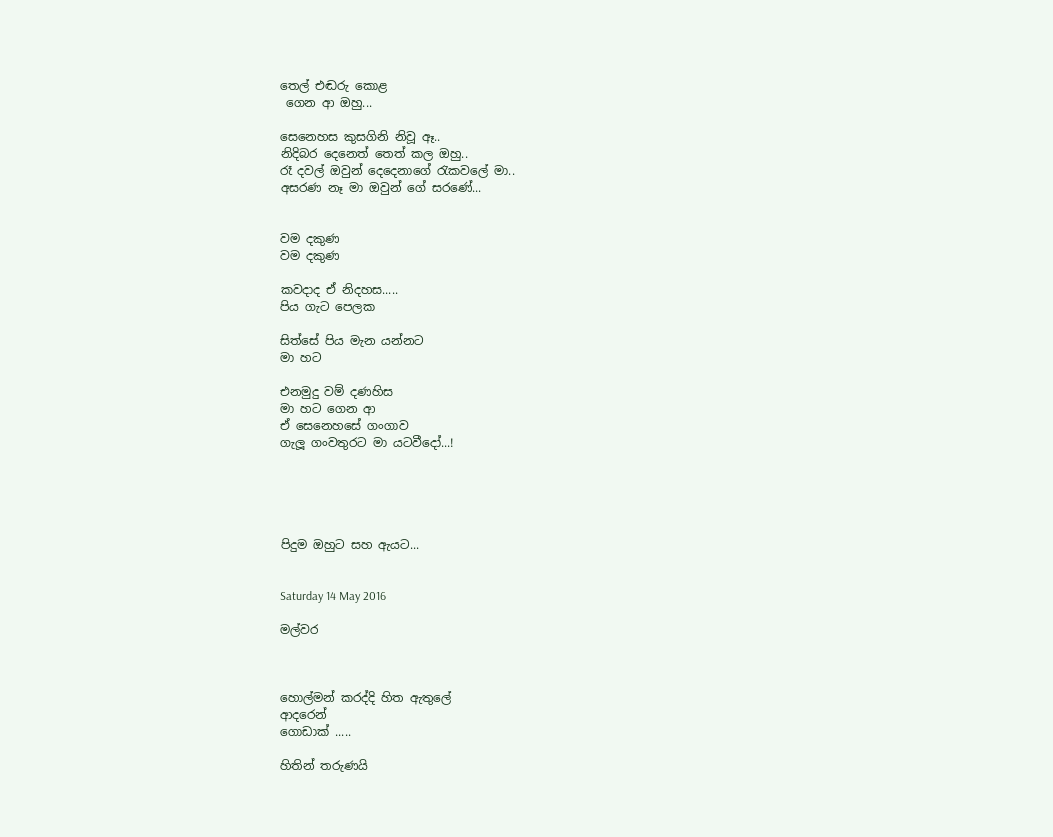තෙල් එඬරු කොළ
 ගෙන ආ ඔහු...

සෙනෙහස කුසගිනි නිවූ ඈ..
නිදිබර දෙනෙත් තෙත් කල ඔහු..
රෑ දවල් ඔවුන් දෙදෙනාගේ රැකවලේ මා..
අසරණ නෑ මා ඔවුන් ගේ සරණේ...


වම දකුණ
වම දකුණ

කවදාද ඒ නිදහස.....
පිය ගැට පෙලක

සිත්සේ පිය මැන යන්නට
මා හට

එනමුදු වම් දණහිස
මා හට ගෙන ආ
ඒ සෙනෙහසේ ගංගාව
ගැලූ ගංවතුරට මා යටවීදෝ...!





පිදුම ඔහුට සහ ඇයට...


Saturday 14 May 2016

මල්වර



හොල්මන් කරද්දි හිත ඇතුලේ
ආදරෙන්
ගොඩාක් .....

හිතින් තරුණයි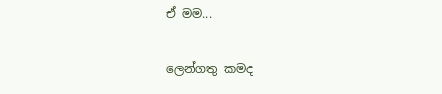ඒ මම...

ලෙන්ගතු කමද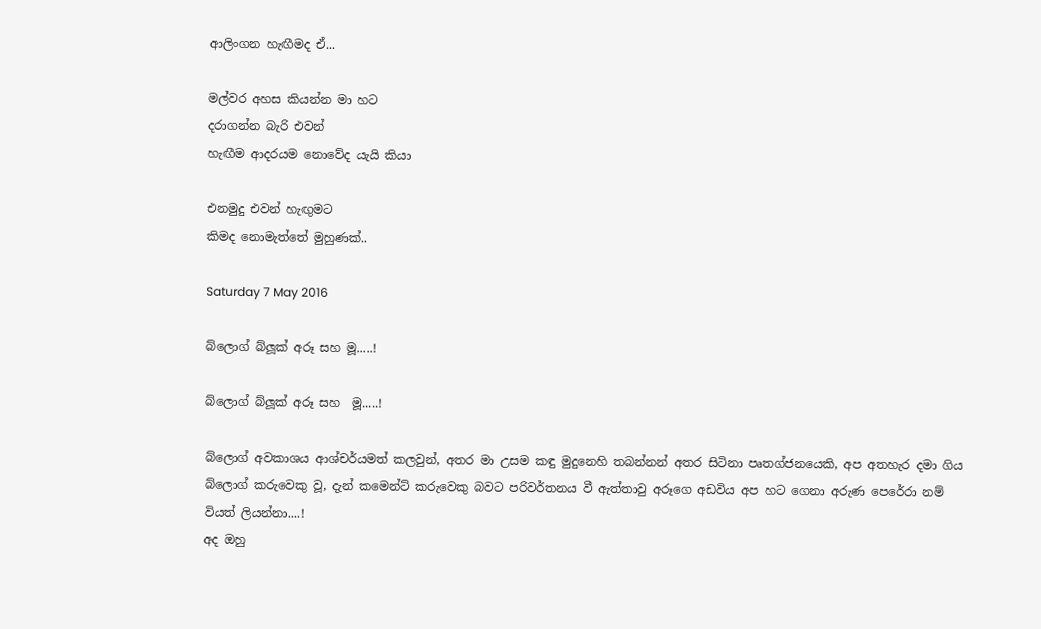ආලිංගන හැඟීමද ඒ...

මල්වර අහස කියන්න මා හට
දරාගන්න බැරි එවන්
හැඟීම ආදරයම නොවේද යැයි කියා

එනමුදු එවන් හැඟුමට
කිමද නොමැත්තේ මුහුණක්..

Saturday 7 May 2016

බ්ලොග් බ්ලූක් අරූ සහ මූ.....!

බ්ලොග් බ්ලූක් අරූ සහ  මූ.....!

බ්ලොග් අවකාශය ආශ්චර්යමත් කලවුන්, අතර මා උසම කඳු මුදුනෙහි තබන්නන් අතර සිටිනා පෘතග්ජනයෙකි, අප අතහැර දමා ගිය බ්ලොග් කරුවෙකු වූ, දැන් කමෙන්ට් කරුවෙකු බවට පරිවර්තනය වී ඇත්තාවු අරූගෙ අඩවිය අප හට ගෙනා අරුණ පෙරේරා නම් වියත් ලියන්නා....!
අද ඔහු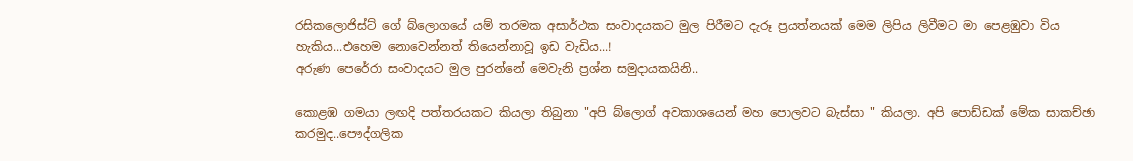රසිකලොජිස්ට් ගේ බ්ලොගයේ යම් තරමක අසාර්ථක සංවාදයකට මුල පිරීමට දැරූ ප්‍රයත්නයක් මෙම ලිපිය ලිවීමට මා පෙළඹුවා විය හැකිය...එහෙම නොවෙන්නත් තියෙන්නාවූ ඉඩ වැඩිය...!
අරුණ පෙරේරා සංවාදයට මුල පුරන්නේ මෙවැනි ප්‍රශ්න සමුදායකයිනි..

කොළඹ ගමයා ලඟදි පත්තරයකට කියලා තිබුනා "අපි බ්ලොග් අවකාශයෙන් මහ පොලවට බැස්සා " කියලා. අපි පොඩ්ඩක් මේක සාකච්ඡා කරමුද..පෞද්ගලික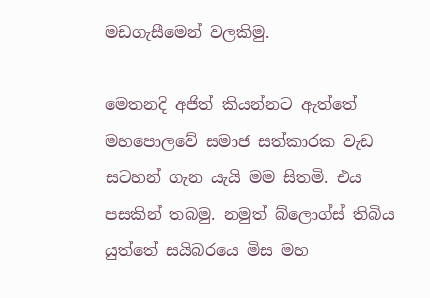මඩගැසීමෙන් වලකිමු.

මෙතනදි අජිත් කියන්නට ඇත්තේ මහපොලවේ සමාජ සත්කාරක වැඩ සටහන් ගැන යැයි මම සිතමි. එය පසකින් තබමු. නමුත් බ්ලොග්ස් තිබිය යුත්තේ සයිබරයෙ මිස මහ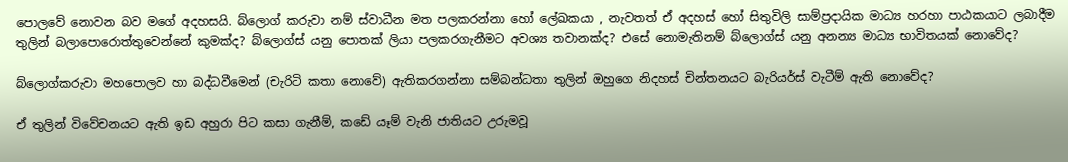පොලවේ නොවන බව මගේ අදහසයි. බ්ලොග් කරුවා නම් ස්වාධීන මත පලකරන්නා හෝ ලේඛකයා , නැවතත් ඒ අදහස් හෝ සිතුවිලි සාම්ප්‍රදායික මාධ්‍ය හරහා පාඨකයාට ලබාදීම තුලින් බලාපොරොත්තුවෙන්නේ කුමක්ද? බ්ලොග්ස් යනු පොතක් ලියා පලකරගැනීමට අවශ්‍ය තවානක්ද? එසේ නොමැතිනම් බ්ලොග්ස් යනු අනන්‍ය මාධ්‍ය භාවිතයක් නොවේද?

බ්ලොග්කරුවා මහපොලව හා බද්ධවීමෙන් (චැරිටි කතා නොවේ) ඇතිකරගන්නා සම්බන්ධතා තුලින් ඔහුගෙ නිදහස් චින්තනයට බැරියර්ස් වැටීම් ඇති නොවේද?

ඒ තුලින් විවේචනයට ඇති ඉඩ අහුරා පිට කසා ගැනීම්, කඩේ යෑම් වැනි ජාතියට උරුමවූ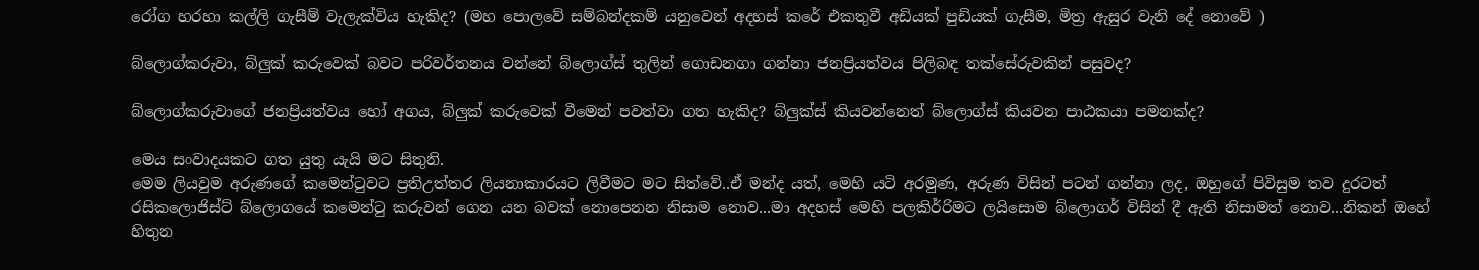රෝග හරහා කල්ලි ගැසීම් වැලැක්විය හැකිද? (මහ පොලවේ සම්බන්දකම් යනුවෙන් අදහස් කරේ එකතුවී අඩියක් පුඩියක් ගැසීම, මිත්‍ර ඇසුර වැනි දේ නොවේ )

බ්ලොග්කරුවා, බ්ලුක් කරුවෙක් බවට පරිවර්තනය වන්නේ බ්ලොග්ස් තුලින් ගොඩනගා ගන්නා ජනප්‍රියත්වය පිලිබඳ තක්සේරුවකින් පසුවද?

බ්ලොග්කරුවාගේ ජනප්‍රියත්වය හෝ අගය, බ්ලුක් කරුවෙක් වීමෙන් පවත්වා ගත හැකිද? බ්ලුක්ස් කියවන්නෙත් බ්ලොග්ස් කියවන පාඨකයා පමනක්ද?

මෙය සංවාදයකට ගත යුතු යැයි මට සිතුනි.
මෙම ලියවුම අරුණගේ කමෙන්ටුවට ප්‍රතිඋත්තර ලියනාකාරයට ලිවීමට මට සිත්වේ..ඒ මන්ද යත්, මෙහි යටි අරමුණ, අරුණ විසින් පටන් ගන්නා ලද, ඔහුගේ පිවිසුම තව දුරටත් රසිකලොජිස්ට් බ්ලොගයේ කමෙන්ටු කරුවන් ගෙන යන බවක් නොපෙනන නිසාම නොව...මා අදහස් මෙහි පලකිර්‍රිමට ලයිසොම බ්ලොගර් විසින් දී ඇති නිසාමත් නොව...නිකන් ඔහේ හිතුන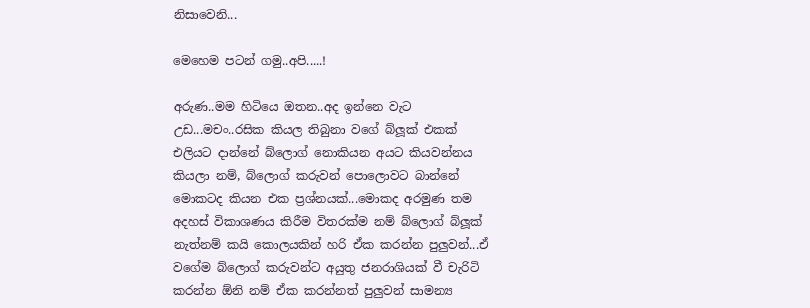නිසාවෙනි...

මෙහෙම පටන් ගමු..අපි.....!

අරුණ..මම හිටියෙ ඔතන..අද ඉන්නෙ වැට උඩ...මචං..රසික කියල තිබුනා වගේ බ්ලූක් එකක් එලියට දාන්නේ බ්ලොග් නොකියන අයට කියවන්නය කියලා නම්, බ්ලොග් කරුවන් පොලොවට බාන්නේ මොකටද කියන එක ප්‍රශ්නයක්...මොකද අරමුණ තම අදහස් විකාශණය කිරීම විතරක්ම නම් බ්ලොග් බ්ලූක් නැත්නම් කයි කොලයකින් හරි ඒක කරන්න පුලුවන්...ඒ වගේම බ්ලොග් කරුවන්ට අයුතු ජනරාශියක් වී චැරිටි කරන්න ඕනි නම් ඒක කරන්නත් පුලුවන් සාමන්‍ය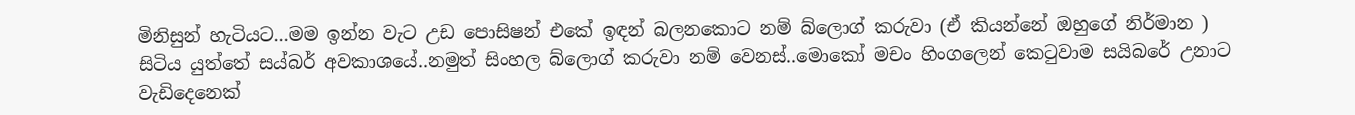මිනිසුන් හැටියට...මම ඉන්න වැට උඩ පොසිෂන් එකේ ඉඳන් බලනකොට නම් බ්ලොග් කරුවා (ඒ කියන්නේ ඔහුගේ නිර්මාන ) සිටිය යුත්තේ සය්බර් අවකාශයේ..නමුත් සිංහල බ්ලොග් කරුවා නම් වෙනස්..මොකෝ මචං හිංගලෙන් කෙටුවාම සයිබරේ උනාට වැඩිදෙනෙක්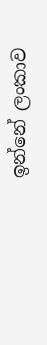ඉන්නේ ලංකාව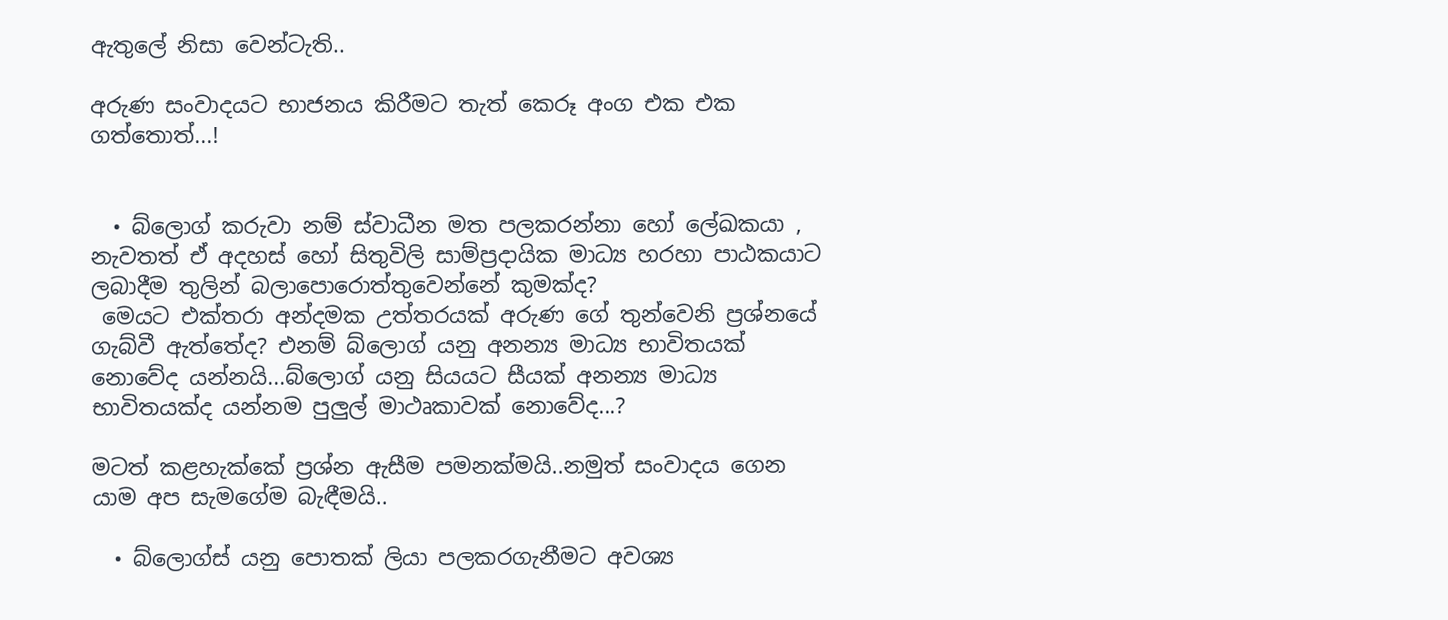ඇතුලේ නිසා වෙන්ටැති..

අරුණ සංවාදයට භාජනය කිරීමට තැත් කෙරූ අංග එක එක ගත්තොත්...!


  • බ්ලොග් කරුවා නම් ස්වාධීන මත පලකරන්නා හෝ ලේඛකයා , නැවතත් ඒ අදහස් හෝ සිතුවිලි සාම්ප්‍රදායික මාධ්‍ය හරහා පාඨකයාට ලබාදීම තුලින් බලාපොරොත්තුවෙන්නේ කුමක්ද?
 මෙයට එක්තරා අන්දමක උත්තරයක් අරුණ ගේ තුන්වෙනි ප්‍රශ්නයේ ගැබ්වී ඇත්තේද? එනම් බ්ලොග් යනු අනන්‍ය මාධ්‍ය භාවිතයක් නොවේද යන්නයි...බ්ලොග් යනු සියයට සීයක් අනන්‍ය මාධ්‍ය භාවිතයක්ද යන්නම පුලුල් මාථෘකාවක් නොවේද...?

මටත් කළහැක්කේ ප්‍රශ්න ඇසීම පමනක්මයි..නමුත් සංවාදය ගෙන යාම අප සැමගේම බැඳීමයි..

  • බ්ලොග්ස් යනු පොතක් ලියා පලකරගැනීමට අවශ්‍ය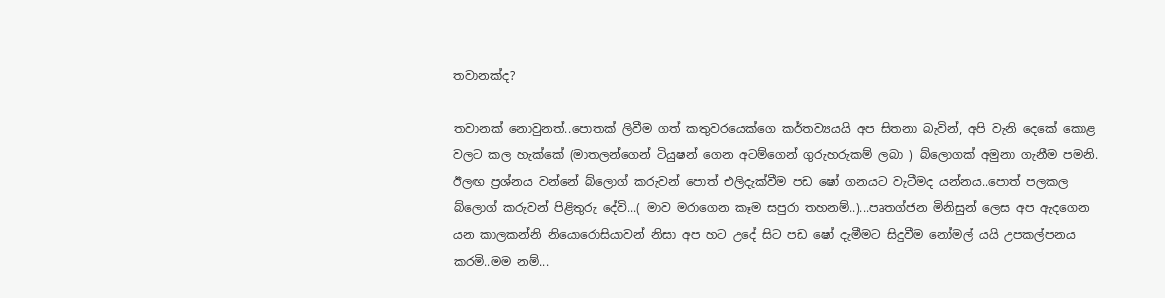තවානක්ද?

තවානක් නොවුනත්..පොතක් ලිවීම ගත් කතුවරයෙක්ගෙ කර්තව්‍යයයි අප සිතනා බැවින්, අපි වැනි දෙකේ කොළ වලට කල හැක්කේ (මාතලන්ගෙන් ටියුෂන් ගෙන අටම්ගෙන් ගුරුහරුකම් ලබා ) බ්ලොගක් අමුනා ගැනීම පමනි.
ඊලඟ ප්‍රශ්නය වන්නේ බ්ලොග් කරුවන් පොත් එලිදැක්වීම පඩ ෂෝ ගනයට වැටීමද යන්නය..පොත් පලකල බ්ලොග් කරුවන් පිළිතුරු දේවි...( මාව මරාගෙන කෑම සපුරා තහනම්..)...පෘතග්ජන මිනිසුන් ලෙස අප ඇදගෙන යන කාලකන්නි නියොරොසියාවන් නිසා අප හට උදේ සිට පඩ ෂෝ දැමීමට සිදුවීම නෝමල් යයි උපකල්පනය කරමි..මම නම්...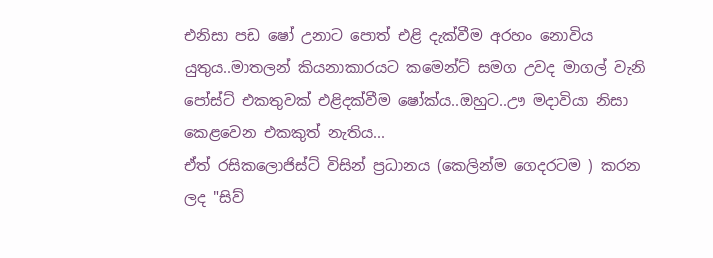එනිසා පඩ ෂෝ උනාට පොත් එළි දැක්වීම අරහං නොවිය යුතුය..මාතලන් කියනාකාරයට කමෙන්ට් සමග උවද මාගල් වැනි පෝස්ට් එකතුවක් එළිදක්වීම ෂෝක්ය..ඔහුට..ඌ මදාවියා නිසා කෙළවෙන එකකුත් නැතිය...
ඒත් රසිකලොජිස්ට් විසින් ප්‍රධානය (කෙලින්ම ගෙදරටම ) කරන ලද "සිව්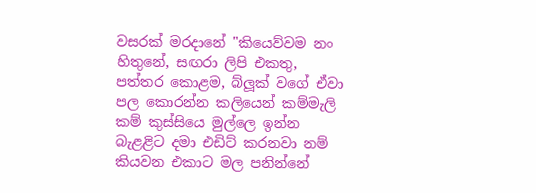වසරක් මරදානේ "කියෙව්වම නං හිතුනේ, සඟරා ලිපි එකතු, පත්තර කොළම, බ්ලූක් වගේ ඒවා පල කොරන්න කලියෙන් කම්මැලි කම් කුස්සියෙ මුල්ලෙ ඉන්න බැළළිට දමා එඩිට් කරනවා නම් කියවන එකාට මල පනින්නේ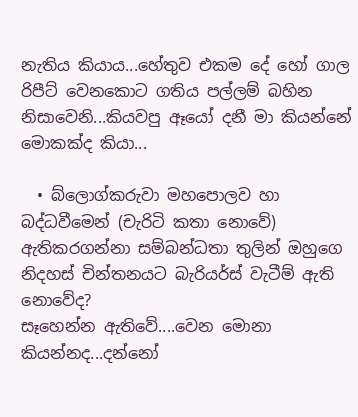නැතිය කියාය...හේතුව එකම දේ හෝ ගාල රිපීට් වෙනකොට ගතිය පල්ලම් බහින නිසාවෙනි...කියවපු ඈයෝ දනී මා කියන්නේ මොකක්ද කියා...

  • බ්ලොග්කරුවා මහපොලව හා බද්ධවීමෙන් (චැරිටි කතා නොවේ) ඇතිකරගන්නා සම්බන්ධතා තුලින් ඔහුගෙ නිදහස් චින්තනයට බැරියර්ස් වැටීම් ඇති නොවේද?
සෑහෙන්න ඇතිවේ....වෙන මොනා කියන්නද...දන්නෝ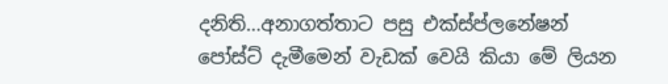දනිති...අනාගත්තාට පසු එක්ස්ප්ලනේෂන් පෝස්ට් දැමීමෙන් වැඩක් වෙයි කියා මේ ලියන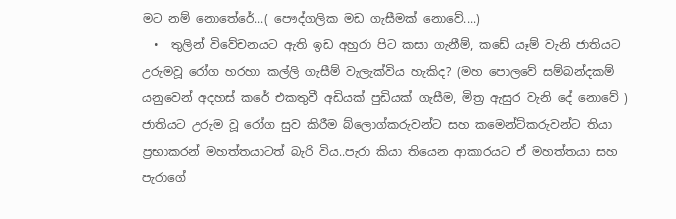මට නම් නොතේරේ...( පෞද්ගලික මඩ ගැසීමක් නොවේ....)
  •  තුලින් විවේචනයට ඇති ඉඩ අහුරා පිට කසා ගැනීම්, කඩේ යෑම් වැනි ජාතියට උරුමවූ රෝග හරහා කල්ලි ගැසීම් වැලැක්විය හැකිද? (මහ පොලවේ සම්බන්දකම් යනුවෙන් අදහස් කරේ එකතුවී අඩියක් පුඩියක් ගැසීම, මිත්‍ර ඇසුර වැනි දේ නොවේ )
ජාතියට උරුම වූ රෝග සුව කිරීම බ්ලොග්කරුවන්ට සහ කමෙන්ට්කරුවන්ට තියා ප්‍රභාකරන් මහත්තයාටත් බැරි විය..පැරා කියා තියෙන ආකාරයට ඒ මහත්තයා සහ පැරාගේ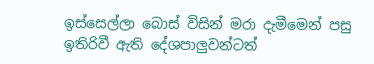ඉස්සෙල්ලා බොස් විසින් මරා දැමීමෙන් පසු ඉතිරිවී ඇති දේශපාලුවන්ටත්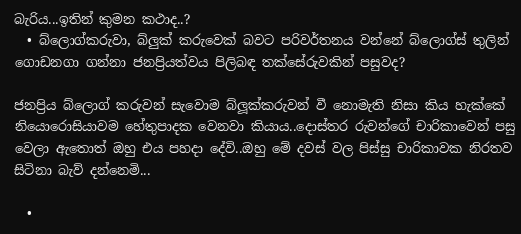බැරිය...ඉතින් කුමන කථාද..?
  • බ්ලොග්කරුවා, බ්ලුක් කරුවෙක් බවට පරිවර්තනය වන්නේ බ්ලොග්ස් තුලින් ගොඩනගා ගන්නා ජනප්‍රියත්වය පිලිබඳ තක්සේරුවකින් පසුවද?

ජනප්‍රිය බ්ලොග් කරුවන් සැවොම බ්ලූක්කරුවන් වී නොමැති නිසා කිය හැක්කේ නියොරොසියාවම හේතුපාදක වෙනවා කියාය..දොස්තර රුවන්ගේ චාරිකාවෙන් පසු වෙලා ඇතොත් ඔහු එය පහදා දේවි..ඔහු මේ දවස් වල පිස්සු චාරිකාවක නිරතව සිටිනා බැව් දන්නෙමි...

  •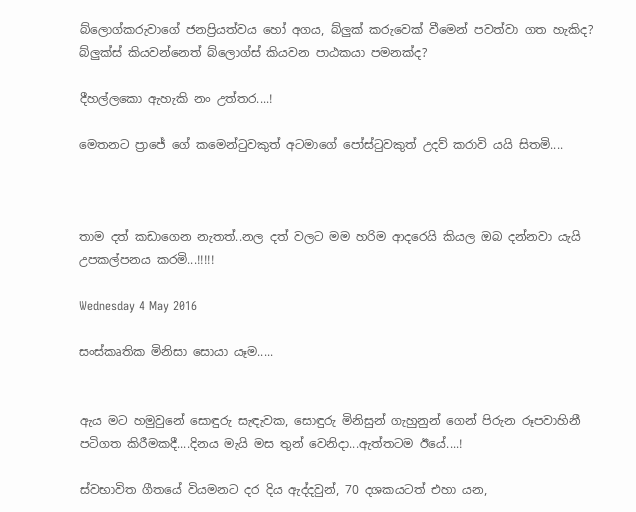බ්ලොග්කරුවාගේ ජනප්‍රියත්වය හෝ අගය, බ්ලුක් කරුවෙක් වීමෙන් පවත්වා ගත හැකිද? බ්ලුක්ස් කියවන්නෙත් බ්ලොග්ස් කියවන පාඨකයා පමනක්ද?

දීහල්ලකො ඇහැකි නං උත්තර....!

මෙතනට ප්‍රාජේ ගේ කමෙන්ටුවකුත් අටමාගේ පෝස්ටුවකුත් උදව් කරාවි යයි සිතමි....



තාම දත් කඩාගෙන නැතත්..නල දත් වලට මම හරිම ආදරෙයි කියල ඔබ දන්නවා යැයි උපකල්පනය කරමි...!!!!!

Wednesday 4 May 2016

සංස්කෘතික මිනිසා සොයා යෑම.....


ඇය මට හමුවුනේ සොඳුරු සැඳැවක, සොඳුරු මිනිසුන් ගැහුනුන් ගෙන් පිරුන රූපවාහිනී පටිගත කිරීමකදී....දිනය මැයි මස තුන් වෙනිදා...ඇත්තටම ඊයේ....!

ස්වභාවිත ගීතයේ වියමනට දර දිය ඇද්දවුන්, 70 දශකයටත් එහා යන,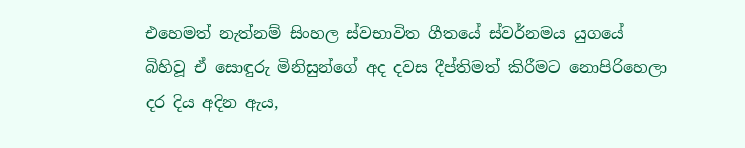එහෙමත් නැත්නම් සිංහල ස්වභාවිත ගීතයේ ස්වර්නමය යුගයේ බිහිවූ ඒ සොඳුරු මිනිසුන්ගේ අද දවස දීප්තිමත් කිරීමට නොපිරිහෙලා දර දිය අදින ඇය,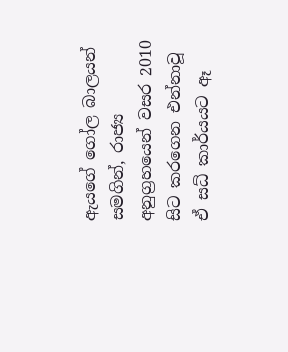ඇයගේ ගෝල බාලයන් සමගින්, රාජ්‍ය අනුග්‍රහයෙන් වසර 2010 සිට කරගෙන එන්නාවූ ඒ සධ් කාර්යයට ඈ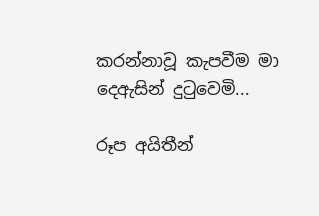කරන්නාවූ කැපවීම මා දෙඇසින් දුටුවෙමි...

රූප අයිතීන්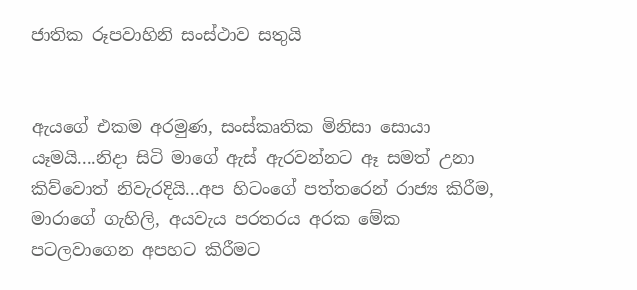ජාතික රූපවාහිනි සංස්ථාව සතුයි


ඇයගේ එකම අරමුණ, සංස්කෘතික මිනිසා සොයා යෑමයි....නිදා සිටි මාගේ ඇස් ඇරවන්නට ඈ සමත් උනා කිව්වොත් නිවැරදියි...අප හිටංගේ පත්තරෙන් රාජ්‍ය කිරීම, මාරාගේ ගැහිලි, අයවැය පරතරය අරක මේක පටලවාගෙන අපහට කිරීමට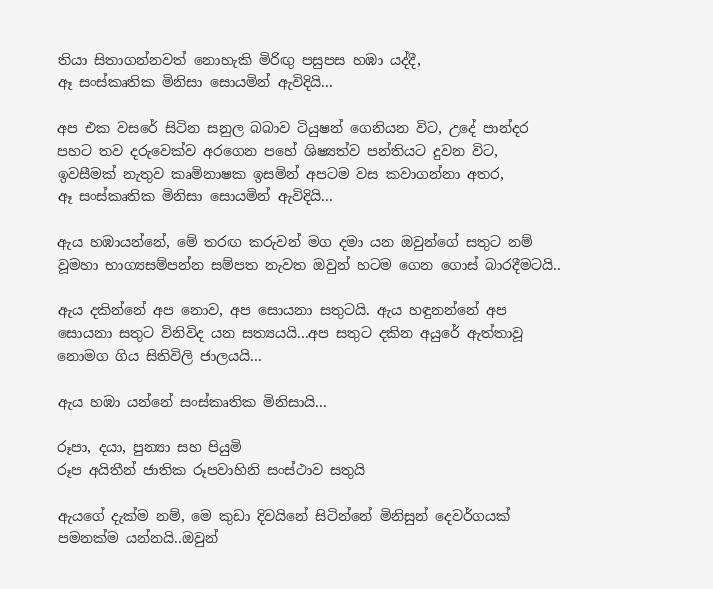තියා සිතාගන්නවත් නොහැකි මිරිඟු පසුපස හඹා යද්දී,
ඈ සංස්කෘතික මිනිසා සොයමින් ඇවිදියි...

අප එක වසරේ සිටින සනුල බබාව ටියුෂන් ගෙනියන විට, උදේ පාන්දර පහට තව දරුවෙක්ව අරගෙන පහේ ශිෂ්‍යත්ව පන්තියට දුවන විට, ඉවසීමක් නැතුව කෘමිනාෂක ඉසමින් අපටම වස කවාගන්නා අතර,
ඈ සංස්කෘතික මිනිසා සොයමින් ඇවිදියි...

ඇය හඹායන්නේ, මේ තරඟ කරුවන් මග දමා යන ඔවුන්ගේ සතුට නම් වූමහා භාග්‍යසම්පන්න සම්පත නැවත ඔවුන් හටම ගෙන ගොස් බාරදීමටයි..

ඇය දකින්නේ අප නොව, අප සොයනා සතුටයි. ඇය හඳුනන්නේ අප  සොයනා සතුට විනිවිද යන සත්‍යයයි...අප සතුට දකින අයුරේ ඇත්තාවූ නොමග ගිය සිතිවිලි ජාලයයි...

ඇය හඹා යන්නේ සංස්කෘතික මිනිසායි...

රූපා, දයා, පුන්‍යා සහ පියුමි
රූප අයිතීන් ජාතික රූපවාහිනි සංස්ථාව සතුයි

ඇයගේ දැක්ම නම්, මෙ කුඩා දිවයිනේ සිටින්නේ මිනිසුන් දෙවර්ගයක් පමනක්ම යන්නයි..ඔවුන්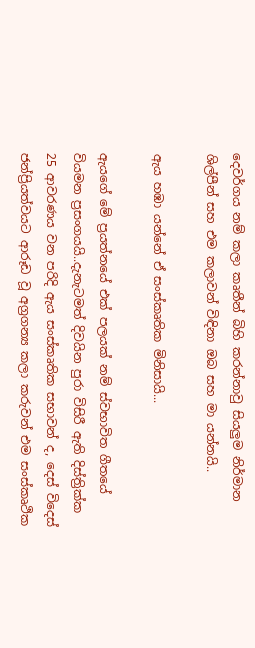දෙවර්ගය නම් කලා කෘතීන් බිහි කරන්නාවු සියලුම නිර්මාන ශිල්පීන් සහ එම කලාවන් විඳිනා ඔබ සහ මා යන්නයි..

ඇය හඹා යන්නේ ඒ සංස්කෘතික මිනිසායි...

ඇයගේ මේ ප්‍රයත්නයේ එක් පලයක් නම් ස්වභාවිත ගීතයේ වියමන ප්‍රසංගයයි..දැනැටමත් දිවයින පුරා විසිරී ඇති දිස්ත්‍රික්ක 25 ආවරණය වන පරිදි ඇය සංස්කෘතික සභාවන් ද, දෙස් විදෙස් ජන්ප්‍රියත්වයට ආරූඩ වූ අග්‍රගන්‍ය කලා කරුවන් එම සංස්කෘථික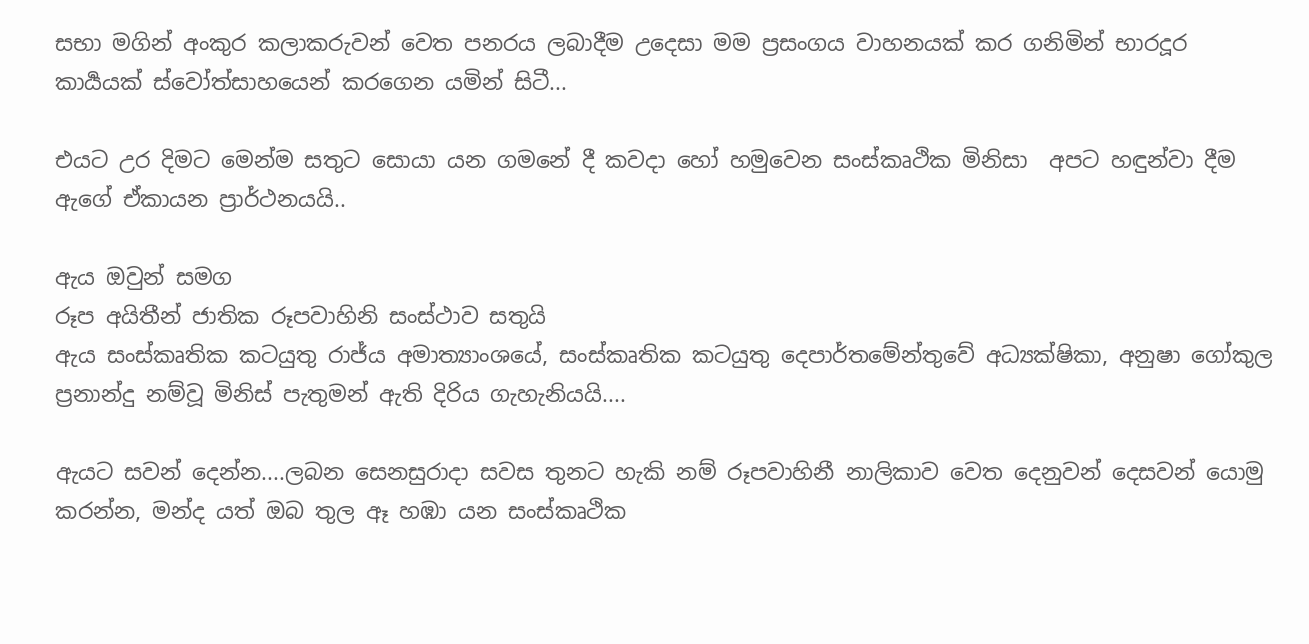සභා මගින් අංකුර කලාකරුවන් වෙත පනරය ලබාදීම උදෙසා මම ප්‍රසංගය වාහනයක් කර ගනිමින් භාරදූර කාර්‍යයක් ස්වෝත්සාහයෙන් කරගෙන යමින් සිටී...

එයට උර දිමට මෙන්ම සතුට සොයා යන ගමනේ දී කවදා හෝ හමුවෙන සංස්කෘථික මිනිසා  අපට හඳුන්වා දීම ඇගේ ඒකායන ප්‍රාර්ථනයයි..

ඇය ඔවුන් සමග
රූප අයිතීන් ජාතික රූපවාහිනි සංස්ථාව සතුයි
ඇය සංස්කෘතික කටයුතු රාජ්ය අමාත්‍යාංශයේ, සංස්කෘතික කටයුතු දෙපාර්තමේන්තුවේ අධ්‍යක්ෂිකා, අනුෂා ගෝකුල ප්‍රනාන්දු නම්වූ මිනිස් පැතුමන් ඇති දිරිය ගැහැනියයි....

ඇයට සවන් දෙන්න....ලබන සෙනසුරාදා සවස තුනට හැකි නම් රූපවාහිනී නාලිකාව වෙත දෙනුවන් දෙසවන් යොමු කරන්න, මන්ද යත් ඔබ තුල ඈ හඹා යන සංස්කෘථික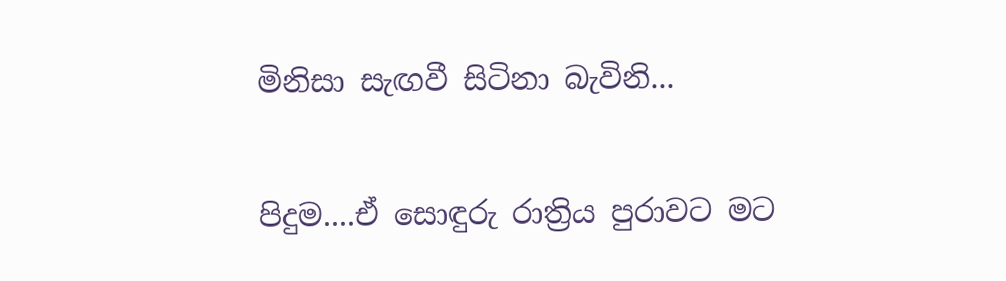මිනිසා සැඟවී සිටිනා බැවිනි...

පිදුම....ඒ සොඳුරු රාත්‍රිය පුරාවට මට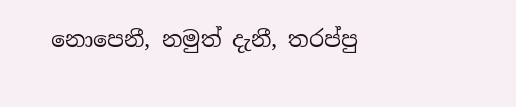නොපෙනී, නමුත් දැනී, තරප්පු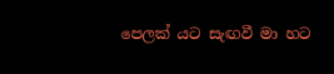පෙලක් යට සැඟවී මා හට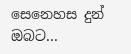සෙනෙහස දුන් ඔබට...